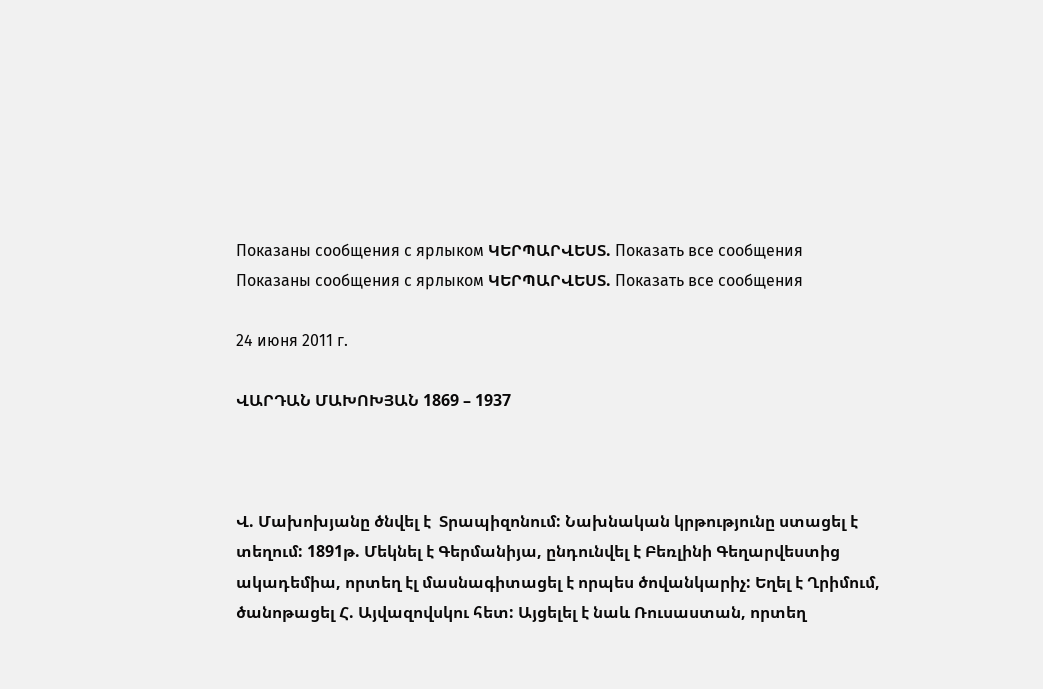Показаны сообщения с ярлыком ԿԵՐՊԱՐՎԵՍՏ. Показать все сообщения
Показаны сообщения с ярлыком ԿԵՐՊԱՐՎԵՍՏ. Показать все сообщения

24 июня 2011 г.

ՎԱՐԴԱՆ ՄԱԽՈԽՅԱՆ 1869 – 1937



Վ. Մախոխյանը ծնվել է  Տրապիզոնում: Նախնական կրթությունը ստացել է տեղում: 1891թ. Մեկնել է Գերմանիյա, ընդունվել է Բեռլինի Գեղարվեստից ակադեմիա, որտեղ էլ մասնագիտացել է որպես ծովանկարիչ: Եղել է Ղրիմում,  ծանոթացել Հ. Այվազովսկու հետ: Այցելել է նաև Ռուսաստան, որտեղ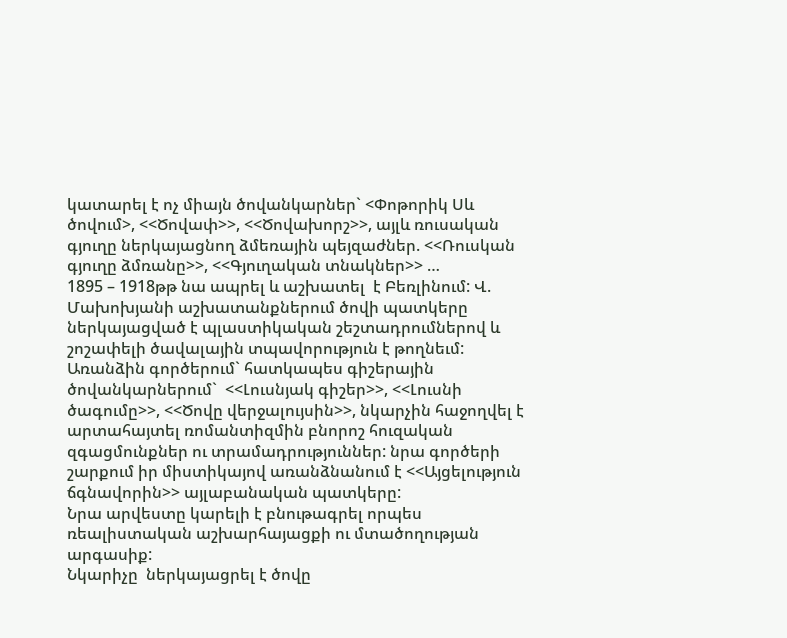կատարել է ոչ միայն ծովանկարներ` <Փոթորիկ Սև ծովում>, <<Ծովափ>>, <<Ծովախորշ>>, այլև ռուսական գյուղը ներկայացնող ձմեռային պեյզաժներ. <<Ռուսկան գյուղը ձմռանը>>, <<Գյուղական տնակներ>> …
1895 – 1918թթ նա ապրել և աշխատել  է Բեռլինում: Վ. Մախոխյանի աշխատանքներում ծովի պատկերը ներկայացված է պլաստիկական շեշտադրումներով և շոշափելի ծավալային տպավորություն է թողնեւմ: Առանձին գործերում` հատկապես գիշերային ծովանկարներում`  <<Լուսնյակ գիշեր>>, <<Լուսնի ծագումը>>, <<Ծովը վերջալույսին>>, նկարչին հաջողվել է արտահայտել ռոմանտիզմին բնորոշ հուզական զգացմունքներ ու տրամադրություններ: նրա գործերի շարքում իր միստիկայով առանձնանում է <<Այցելություն ճգնավորին>> այլաբանական պատկերը:
Նրա արվեստը կարելի է բնութագրել որպես ռեալիստական աշխարհայացքի ու մտածողության արգասիք:
Նկարիչը  ներկայացրել է ծովը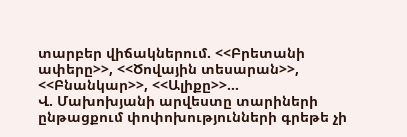տարբեր վիճակներում. <<Բրետանի ափերը>>, <<Ծովային տեսարան>>, <<Բնանկար>>, <<Ալիքը>>…
Վ. Մախոխյանի արվեստը տարիների ընթացքում փոփոխությունների գրեթե չի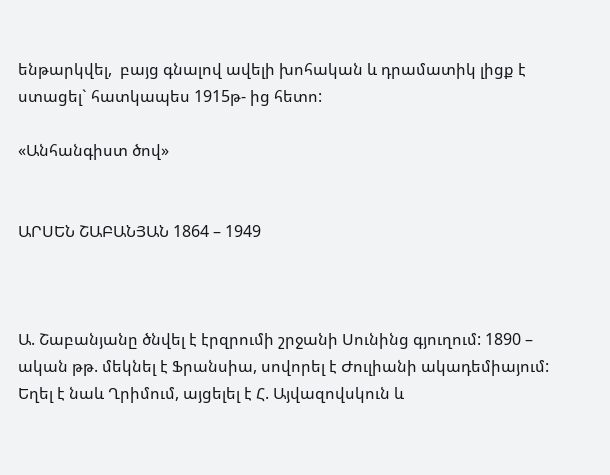ենթարկվել,  բայց գնալով ավելի խոհական և դրամատիկ լիցք է ստացել` հատկապես 1915թ- ից հետո:

«Անհանգիստ ծով»


ԱՐՍԵՆ ՇԱԲԱՆՅԱՆ 1864 – 1949



Ա. Շաբանյանը ծնվել է էրզրումի շրջանի Սունինց գյուղում: 1890 – ական թթ. մեկնել է Ֆրանսիա, սովորել է Ժուլիանի ակադեմիայում: Եղել է նաև Ղրիմում, այցելել է Հ. Այվազովսկուն և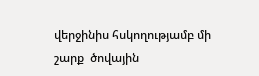վերջինիս հսկողությամբ մի շարք  ծովային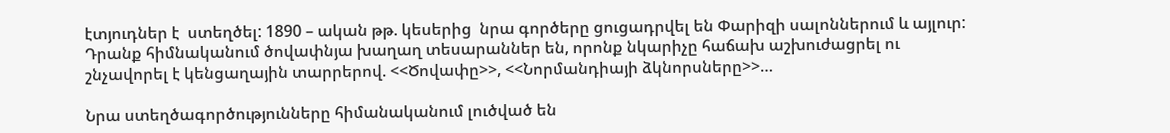էտյուդներ է  ստեղծել: 1890 – ական թթ. կեսերից  նրա գործերը ցուցադրվել են Փարիզի սալոններում և այլուր: Դրանք հիմնականում ծովափնյա խաղաղ տեսարաններ են, որոնք նկարիչը հաճախ աշխուժացրել ու շնչավորել է կենցաղային տարրերով. <<Ծովափը>>, <<Նորմանդիայի ձկնորսները>>…

Նրա ստեղծագործությունները հիմանականում լուծված են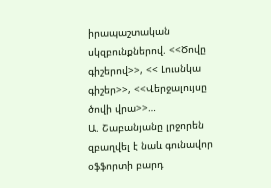իրապաշտական սկզբունքներով. <<Ծովը գիշերով>>, << Լուսնկա գիշեր>>, <<Վերջալույսը ծովի վրա>>…
Ա. Շաբանյանը լրջորեն զբաղվել է նաև գունավոր օֆֆորտի բարդ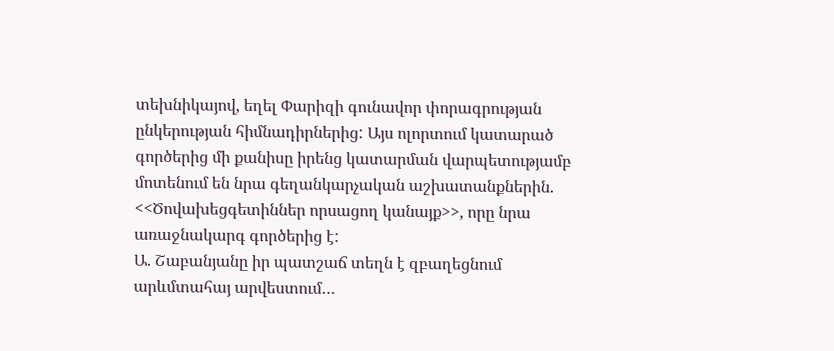տեխնիկայով, եղել Փարիզի գունավոր փորագրության ընկերության հիմնադիրներից: Այս ոլորտում կատարած գործերից մի քանիսը իրենց կատարման վարպետությամբ մոտենում են նրա գեղանկարչական աշխատանքներին. <<Ծովախեցգետիններ որսացող կանայք>>, որը նրա առաջնակարգ գործերից է:
Ա. Շաբանյանը իր պատշաճ տեղն է զբաղեցնում արևմտահայ արվեստում…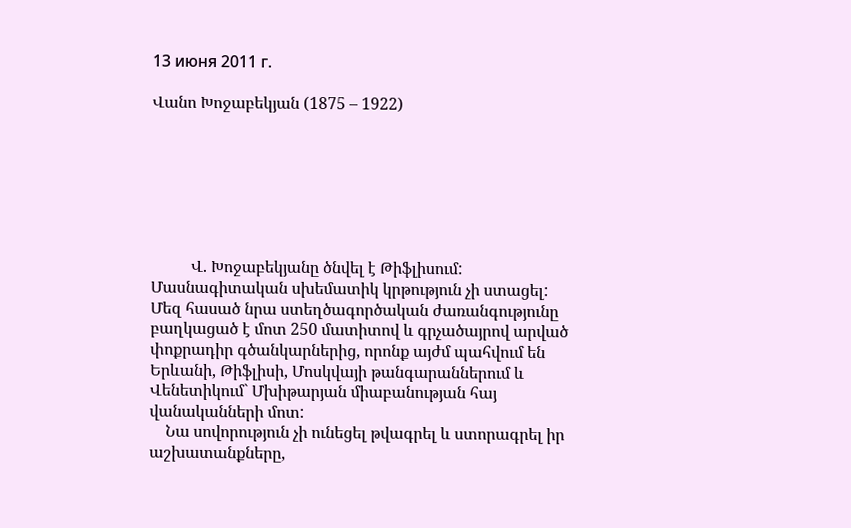13 июня 2011 г.

Վանո Խոջաբեկյան (1875 – 1922)







          Վ. Խոջաբեկյանը ծնվել է Թիֆլիսում: Մասնագիտական սխեմատիկ կրթություն չի ստացել: Մեզ հասած նրա ստեղծագործական ժառանգությունը բաղկացած է մոտ 250 մատիտով և գրչածայրով արված փոքրադիր գծանկարներից, որոնք այժմ պահվում են Երևանի, Թիֆլիսի, Մոսկվայի թանգարաններում և Վենետիկում` Մխիթարյան միաբանության հայ վանականների մոտ:
    Նա սովորություն չի ունեցել թվագրել և ստորագրել իր աշխատանքները,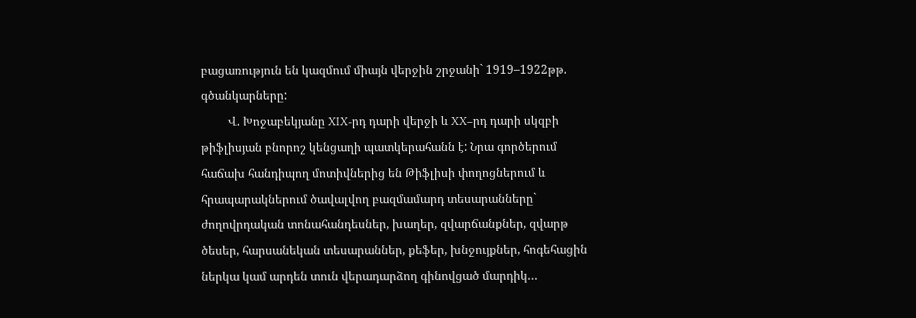բացառություն են կազմում միայն վերջին շրջանի` 1919–1922թթ. գծանկարները:
         Վ. Խոջաբեկյանը XIX-րդ դարի վերջի և XX–րդ դարի սկզբի թիֆլիսյան բնորոշ կենցաղի պատկերահանն է: Նրա գործերում հաճախ հանդիպող մոտիվներից են Թիֆլիսի փողոցներում և հրապարակներում ծավալվող բազմամարդ տեսարանները` ժողովրդական տոնահանդեսներ, խաղեր, զվարճանքներ, զվարթ ծեսեր, հարսանեկան տեսարաններ, քեֆեր, խնջույքներ, հոգեհացին ներկա կամ արդեն տուն վերադարձող գինովցած մարդիկ…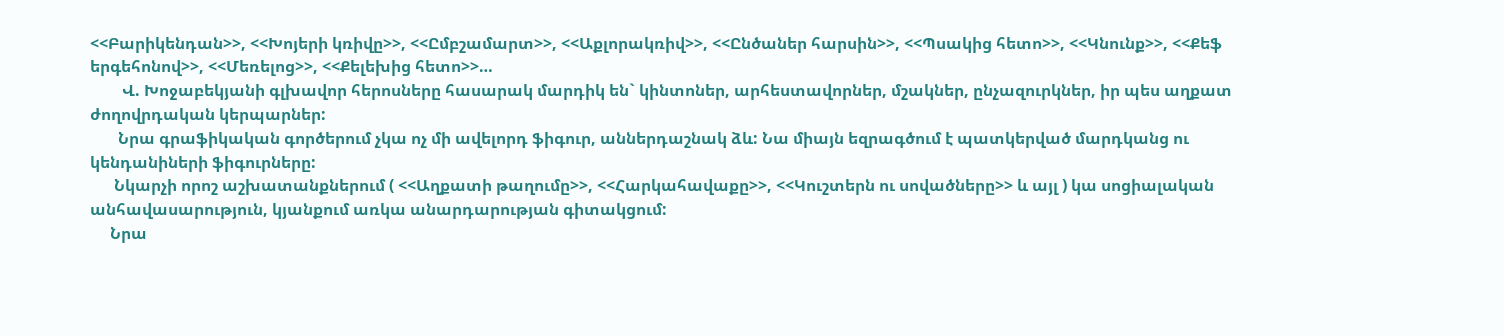<<Բարիկենդան>>, <<Խոյերի կռիվը>>, <<Ըմբշամարտ>>, <<Աքլորակռիվ>>, <<Ընծաներ հարսին>>, <<Պսակից հետո>>, <<Կնունք>>, <<Քեֆ երգեհոնով>>, <<Մեռելոց>>, <<Քելեխից հետո>>…
        Վ. Խոջաբեկյանի գլխավոր հերոսները հասարակ մարդիկ են` կինտոներ, արհեստավորներ, մշակներ, ընչազուրկներ, իր պես աղքատ ժողովրդական կերպարներ:
       Նրա գրաֆիկական գործերում չկա ոչ մի ավելորդ ֆիգուր, աններդաշնակ ձև: Նա միայն եզրագծում է պատկերված մարդկանց ու կենդանիների ֆիգուրները:
      Նկարչի որոշ աշխատանքներում ( <<Աղքատի թաղումը>>, <<Հարկահավաքը>>, <<Կուշտերն ու սովածները>> և այլ ) կա սոցիալական անհավասարություն, կյանքում առկա անարդարության գիտակցում:
     Նրա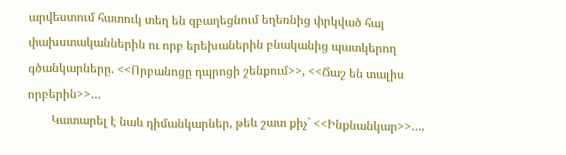արվեստում հատուկ տեղ են զբաղեցնում եղեռնից փրկված հայ փախստականներին ու որբ երեխաներին բնականից պատկերող գծանկարները. <<Որբանոցը դպրոցի շենքում>>, <<Ճաշ են տալիս որբերին>>…
        Կատարել է նաև դիմանկարներ, թեև շատ քիչ` <<Ինքնանկար>>…,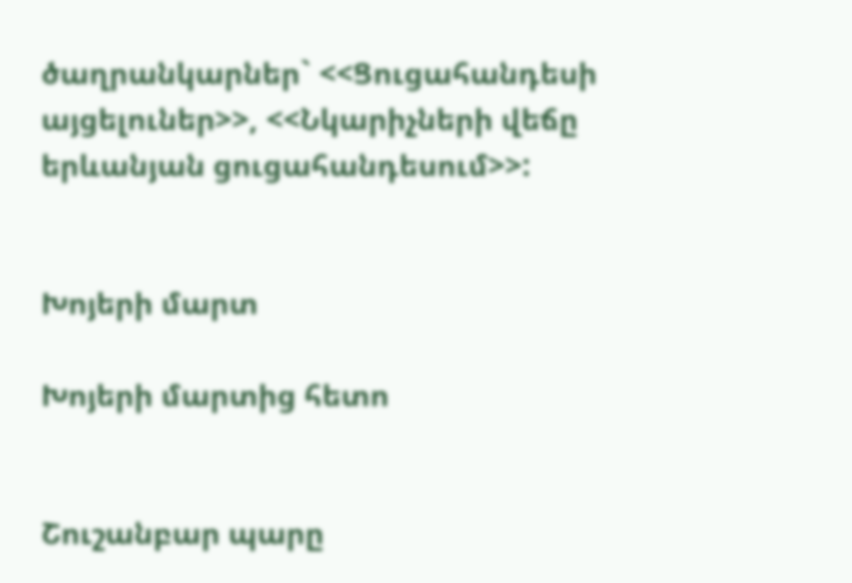ծաղրանկարներ` <<Ցուցահանդեսի այցելուներ>>, <<Նկարիչների վեճը երևանյան ցուցահանդեսում>>:


Խոյերի մարտ

Խոյերի մարտից հետո


Շուշանբար պարը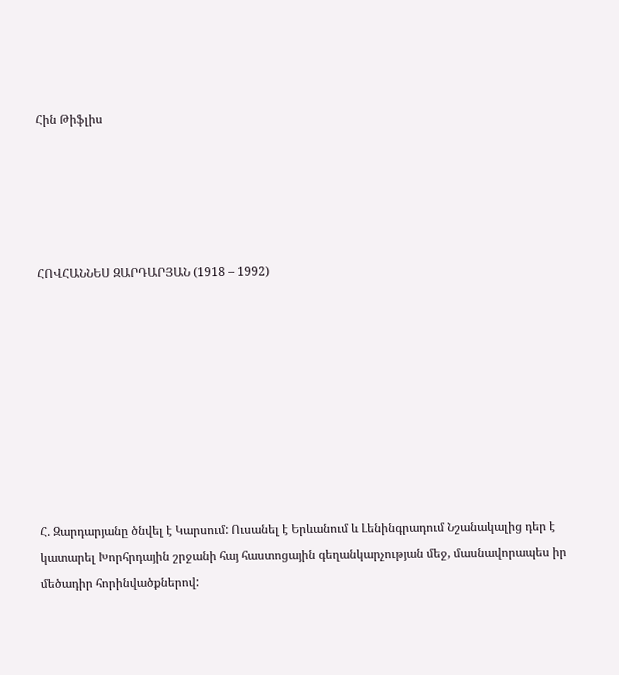Հին Թիֆլիս





ՀՈՎՀԱՆՆԵՍ ԶԱՐԴԱՐՅԱՆ (1918 – 1992)









Հ. Զարդարյանը ծնվել է Կարսում: Ուսանել է Երևանում և Լենինգրադում Նշանակալից դեր է կատարել Խորհրդային շրջանի հայ հաստոցային գեղանկարչության մեջ, մասնավորապես իր մեծադիր հորինվածքներով: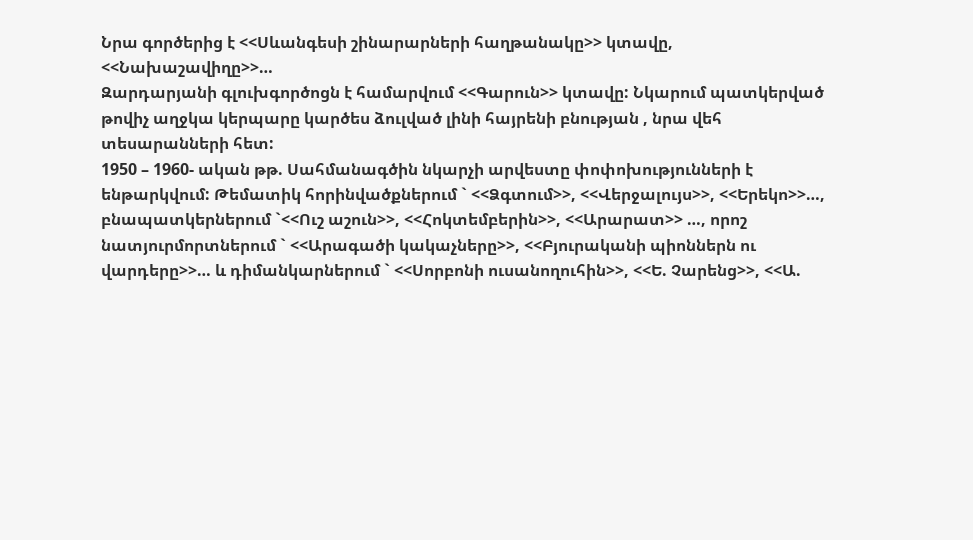Նրա գործերից է <<Սևանգեսի շինարարների հաղթանակը>> կտավը, <<Նախաշավիղը>>…
Զարդարյանի գլուխգործոցն է համարվում <<Գարուն>> կտավը: Նկարում պատկերված թովիչ աղջկա կերպարը կարծես ձուլված լինի հայրենի բնության , նրա վեհ տեսարանների հետ:
1950 – 1960- ական թթ. Սահմանագծին նկարչի արվեստը փոփոխությունների է ենթարկվում: Թեմատիկ հորինվածքներում ` <<Ձգտում>>, <<Վերջալույս>>, <<Երեկո>>…,  բնապատկերներում `<<Ուշ աշուն>>, <<Հոկտեմբերին>>, <<Արարատ>> …, որոշ նատյուրմորտներում ` <<Արագածի կակաչները>>, <<Բյուրականի պիոններն ու վարդերը>>… և դիմանկարներում ` <<Սորբոնի ուսանողուհին>>, <<Ե. Չարենց>>, <<Ա.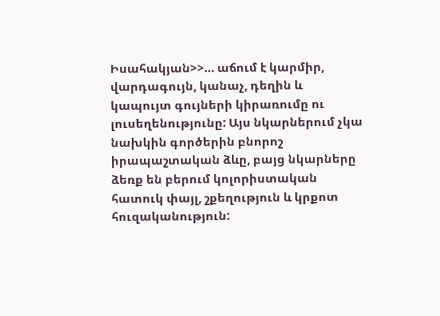Իսահակյան>>… աճում է կարմիր, վարդագույն, կանաչ, դեղին և կապույտ գույների կիրառումը ու լուսեղենությունը: Այս նկարներում չկա նախկին գործերին բնորոշ իրապաշտական ձևը, բայց նկարները ձեռք են բերում կոլորիստական հատուկ փայլ, շքեղություն և կրքոտ հուզականություն: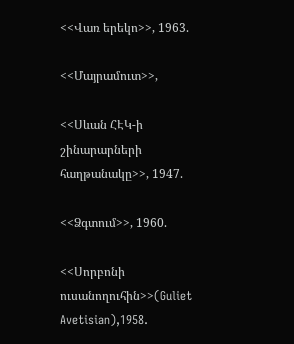<<Վառ երեկո>>, 1963.

<<Մայրամուտ>>,

<<Սևան ՀԷԿ-ի շինարարների
հաղթանակը>>, 1947.

<<Ձգտում>>, 1960.

<<Սորբոնի ուսանողուհին>>(Guliet Avetisian),1958.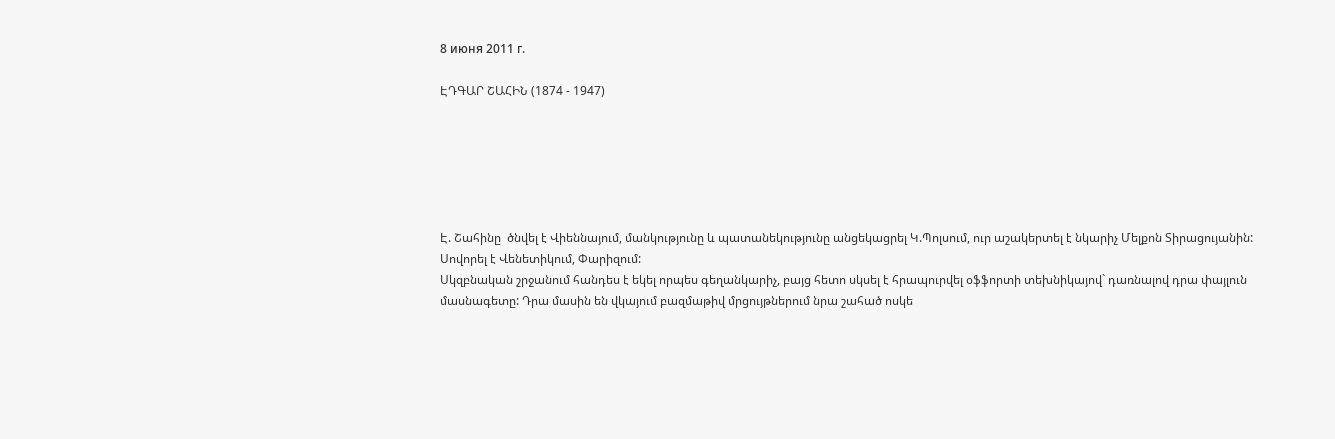8 июня 2011 г.

ԷԴԳԱՐ ՇԱՀԻՆ (1874 - 1947)






Է. Շահինը  ծնվել է Վիեննայում, մանկությունը և պատանեկությունը անցեկացրել Կ.Պոլսում, ուր աշակերտել է նկարիչ Մելքոն Տիրացույանին: Սովորել է Վենետիկում, Փարիզում:
Սկզբնական շրջանում հանդես է եկել որպես գեղանկարիչ, բայց հետո սկսել է հրապուրվել օֆֆորտի տեխնիկայով` դառնալով դրա փայլուն մասնագետը: Դրա մասին են վկայում բազմաթիվ մրցույթներում նրա շահած ոսկե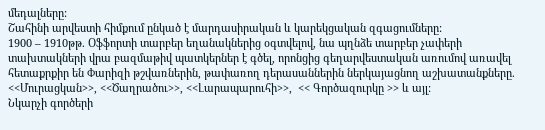մեդալները:
Շահինի արվեստի հիմքում ընկած է մարդասիրական և կարեկցական զգացումները:
1900 – 1910թթ. Օֆֆորտի տարբեր եղանակներից օգտվելով, նա պղնձե տարբեր չափերի տախտակների վրա բազմաթիվ պատկերներ է գծել, որոնցից գեղարվեստական առումով առավել հետաքրքիր են Փարիզի թշվառներին, թափառող դերասաններին ներկայացնող աշխատանքները. <<Մուրացկան>>, <<Ծաղրածու>>, <<Լարապարուհի>>,  << Գործազուրկը >> և այլ:
Նկարչի գործերի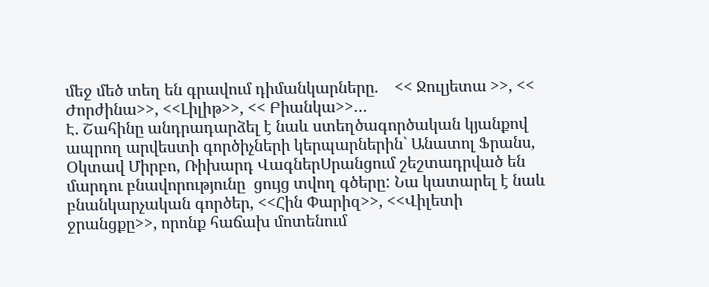մեջ մեծ տեղ են գրավում դիմանկարները.    << Ջուլյետա >>, << Ժորժինա>>, <<Լիլիթ>>, << Բիանկա>>…
Է. Շահինը անդրադարձել է նաև ստեղծագործական կյանքով ապրող արվեստի գործիչների կերպարներին` Անատոլ Ֆրանս, Օկտավ Միրբո, Ռիխարդ ՎագներՍրանցում շեշտադրված են մարդու բնավորությունը  ցույց տվող գծերը: Նա կատարել է նաև բնանկարչական գործեր, <<Հին Փարիզ>>, <<Վիլետի ջրանցքը>>, որոնք հաճախ մոտենում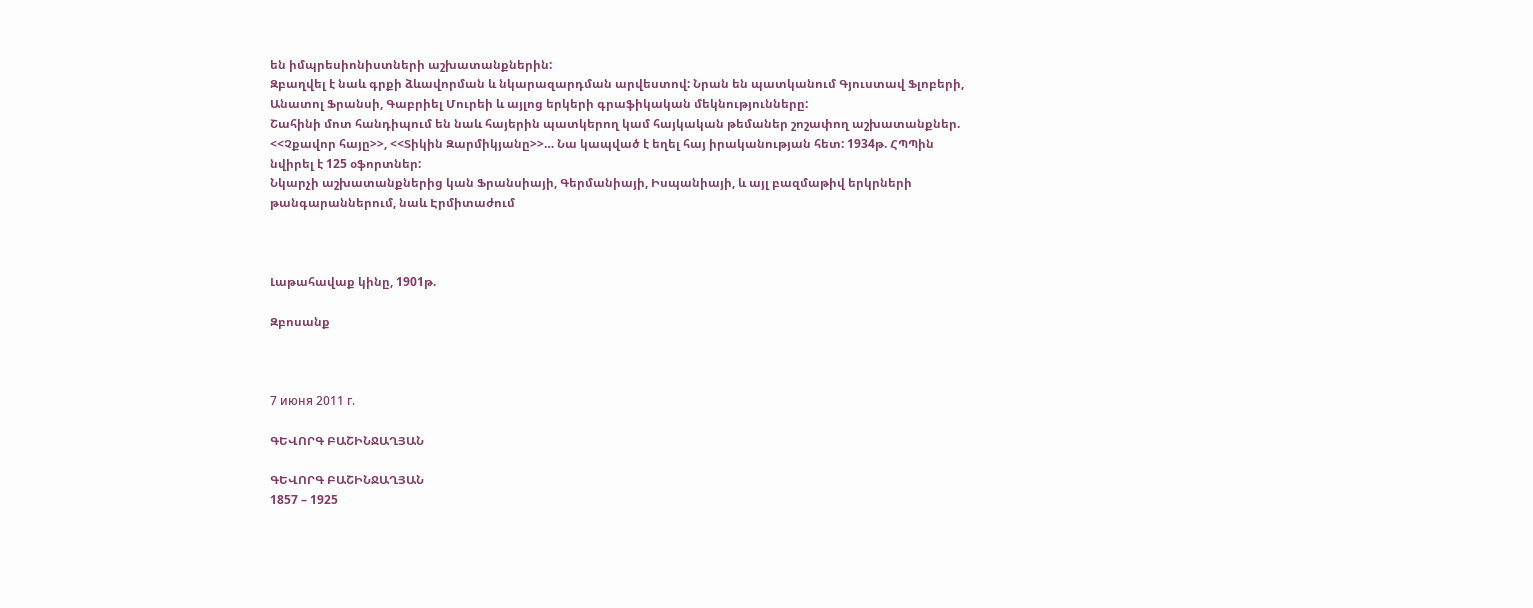են իմպրեսիոնիստների աշխատանքներին:
Զբաղվել է նաև գրքի ձևավորման և նկարազարդման արվեստով: Նրան են պատկանում Գյուստավ Ֆլոբերի, Անատոլ Ֆրանսի, Գաբրիել Մուրեի և այլոց երկերի գրաֆիկական մեկնությունները:
Շահինի մոտ հանդիպում են նաև հայերին պատկերող կամ հայկական թեմաներ շոշափող աշխատանքներ. <<Չքավոր հայը>>, <<Տիկին Զարմիկյանը>>… Նա կապված է եղել հայ իրականության հետ: 1934թ. ՀՊՊին նվիրել է 125 օֆորտներ:
Նկարչի աշխատանքներից կան Ֆրանսիայի, Գերմանիայի, Իսպանիայի, և այլ բազմաթիվ երկրների թանգարաններում, նաև Էրմիտաժում



Լաթահավաք կինը, 1901թ.

Զբոսանք



7 июня 2011 г.

ԳԵՎՈՐԳ ԲԱՇԻՆՋԱՂՅԱՆ

ԳԵՎՈՐԳ ԲԱՇԻՆՋԱՂՅԱՆ
1857 – 1925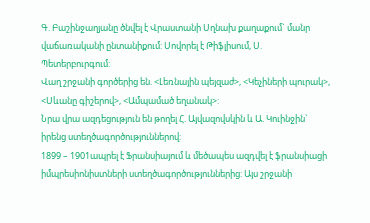Գ. Բաշինջաղյանը ծնվել է Վրաստանի Սղնախ քաղաքում` մանր վաճառականի ընտանիքում: Սովորել է Թիֆլիսում, Ս. Պետերբուրգում:
Վաղ շրջանի գործերից են. <Լեռնային պեյզաժ>, <Կեչիների պուրակ>, <Սևանը գիշերով>, <Ամպամած եղանակ>:
Նրա վրա ազդեցություն են թողել Հ. Այվազովսկին և Ա. Կուինջին` իրենց ստեղծագործություններով:
1899 – 1901ապրել է Ֆրանսիայում և մեծապես ազդվել է ֆրանսիացի իմպրեսիոնիստների ստեղծագործություններից: Այս շրջանի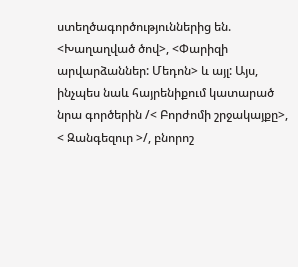ստեղծագործություններից են. <Խաղաղված ծով>, <Փարիզի արվարձաններ: Մեդոն> և այլ: Այս, ինչպես նաև հայրենիքում կատարած նրա գործերին /< Բորժոմի շրջակայքը>, < Զանգեզուր >/, բնորոշ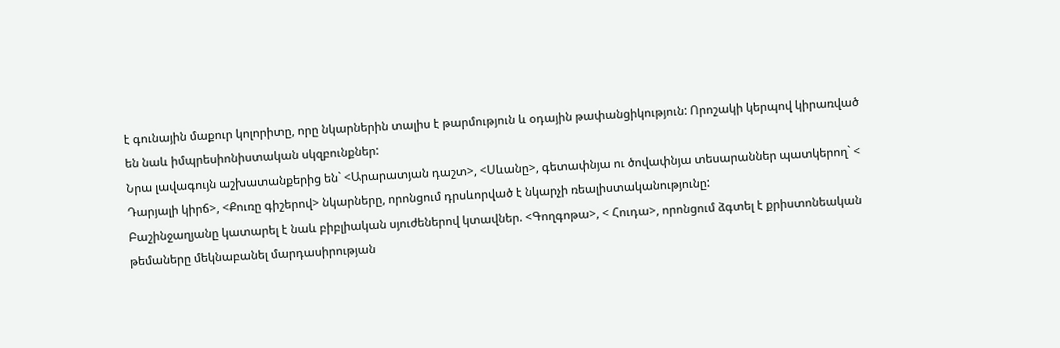է գունային մաքուր կոլորիտը, որը նկարներին տալիս է թարմություն և օդային թափանցիկություն: Որոշակի կերպով կիրառված են նաև իմպրեսիոնիստական սկզբունքներ:
Նրա լավագույն աշխատանքերից են` <Արարատյան դաշտ>, <Սևանը>, գետափնյա ու ծովափնյա տեսարաններ պատկերող` < Դարյալի կիրճ>, <Քուռը գիշերով> նկարները, որոնցում դրսևորված է նկարչի ռեալիստականությունը:
Բաշինջաղյանը կատարել է նաև բիբլիական սյուժեներով կտավներ. <Գողգոթա>, < Հուդա>, որոնցում ձգտել է քրիստոնեական թեմաները մեկնաբանել մարդասիրության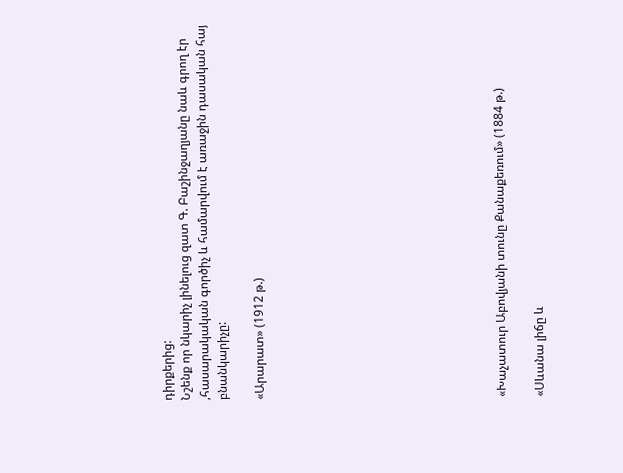դիրքերից:
Նշենք որ նկարիչ լինելուց զատ Գ. Բաշինջաղյանը նաև գրող էր ,հասարակական գործիչ և համարվում է առաջին դասական հայ բնանկարիչը:

«Արարատ» (1912 թ.)












«Խաչատուր Աբովյանի տունը Քանաքեռում» (1884 թ.)

«Սևանա լիճը և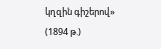կղզին գիշերով» (1894 թ.)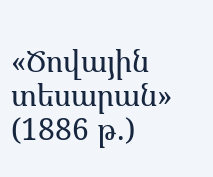«Ծովային տեսարան» (1886 թ.)